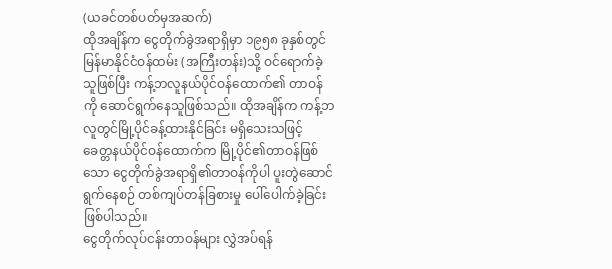(ယခင်တစ်ပတ်မှအဆက်)
ထိုအချိန်က ငွေတိုက်ခွဲအရာရှိမှာ ၁၉၅၈ ခုနှစ်တွင်မြန်မာနိုင်ငံဝန်ထမ်း (အကြီးတန်း)သို့ ဝင်ရောက်ခဲ့သူဖြစ်ပြီး ကန့်ဘလူနယ်ပိုင်ဝန်ထောက်၏ တာဝန်ကို ဆောင်ရွက်နေသူဖြစ်သည်။ ထိုအချိန်က ကန့်ဘလူတွင်မြို့ပိုင်ခန့်ထားနိုင်ခြင်း မရှိသေးသဖြင့် ခေတ္တနယ်ပိုင်ဝန်ထောက်က မြို့ပိုင်၏တာဝန်ဖြစ်သော ငွေတိုက်ခွဲအရာရှိ၏တာဝန်ကိုပါ ပူးတွဲဆောင်ရွက်နေစဉ် တစ်ကျပ်တန်ခြစားမှု ပေါ်ပေါက်ခဲ့ခြင်းဖြစ်ပါသည်။
ငွေတိုက်လုပ်ငန်းတာဝန်များ လွှဲအပ်ရန်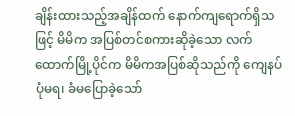ချိန်းထားသည့်အချိန်ထက် နောက်ကျရောက်ရှိသဖြင့် မိမိက အပြစ်တင်စကားဆိုခဲ့သော လက်ထောက်မြို့ပိုင်က မိမိကအပြစ်ဆိုသည်ကို ကျေနပ်ပုံမရ၊ ခံမပြောခဲ့သော်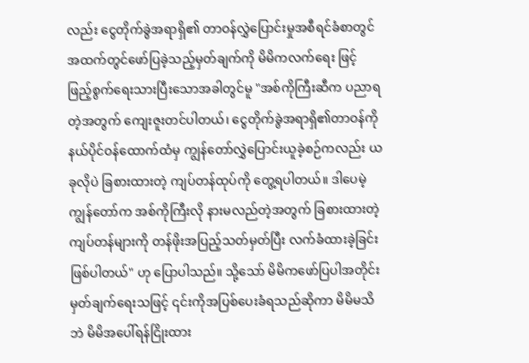လည်း ငွေတိုက်ခွဲအရာရှိ၏ တာဝန်လွှဲပြောင်းမှုအစီရင်ခံစာတွင် အထက်တွင်ဖော်ပြခဲ့သည့်မှတ်ချက်ကို မိမိကလက်ရေး ဖြင့် ဖြည့်စွက်ရေးသားပြီးသောအခါတွင်မူ "အစ်ကိုကြီးဆီက ပညာရတဲ့အတွက် ကျေးဇူးတင်ပါတယ်၊ ငွေတိုက်ခွဲအရာရှိ၏တာဝန်ကို နယ်ပိုင်ဝန်ထောက်ထံမှ ကျွန်တော်လွှဲပြောင်းယူခဲ့စဉ်ကလည်း ယခုလိုပဲ ခြစားထားတဲ့ ကျပ်တန်ထုပ်ကို တွေ့ရပါတယ်။ ဒါပေမဲ့ ကျွန်တော်က အစ်ကိုကြီးလို နားမလည်တဲ့အတွက် ခြစားထားတဲ့ ကျပ်တန်များကို တန်ဖိုးအပြည့်သတ်မှတ်ပြီး လက်ခံထားခဲ့ခြင်းဖြစ်ပါတယ်" ဟု ပြောပါသည်။ သို့သော် မိမိကဖော်ပြပါအတိုင်း မှတ်ချက်ရေးသဖြင့် ၎င်းကိုအပြစ်ပေးခံရသည်ဆိုကာ မိမိမသိဘဲ မိမိအပေါ်ရန်ငြိုးထား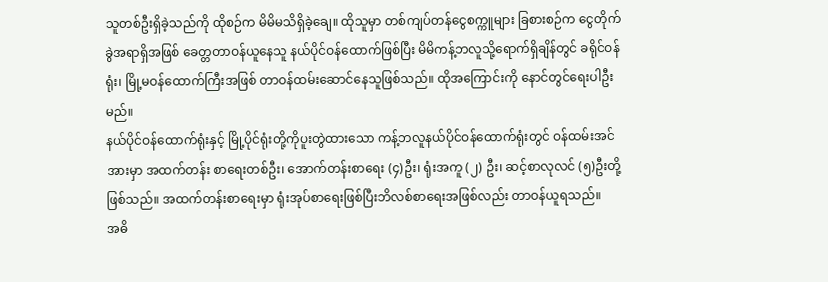သူတစ်ဦးရှိခဲ့သည်ကို ထိုစဉ်က မိမိမသိရှိခဲ့ချေ။ ထိုသူမှာ တစ်ကျပ်တန်ငွေစက္ကူများ ခြစားစဉ်က ငွေတိုက်ခွဲအရာရှိအဖြစ် ခေတ္တတာဝန်ယူနေသူ နယ်ပိုင်ဝန်ထောက်ဖြစ်ပြီး မိမိကန့်ဘလူသို့ရောက်ရှိချိန်တွင် ခရိုင်ဝန်ရုံး၊ မြို့မဝန်ထောက်ကြီးအဖြစ် တာဝန်ထမ်းဆောင်နေသူဖြစ်သည်။ ထိုအကြောင်းကို နောင်တွင်ရေးပါဦးမည်။
နယ်ပိုင်ဝန်ထောက်ရုံးနှင့် မြို့ပိုင်ရုံးတို့ကိုပူးတွဲထားသော ကန့်ဘလူနယ်ပိုင်ဝန်ထောက်ရုံးတွင် ဝန်ထမ်းအင်အားမှာ အထက်တန်း စာရေးတစ်ဦး၊ အောက်တန်းစာရေး (၄)ဦး၊ ရုံးအကူ (၂) ဦး၊ ဆင့်စာလုလင် (၅)ဦးတို့ ဖြစ်သည်။ အထက်တန်းစာရေးမှာ ရုံးအုပ်စာရေးဖြစ်ပြီးဘိလစ်စာရေးအဖြစ်လည်း တာဝန်ယူရသည်။
အဓိ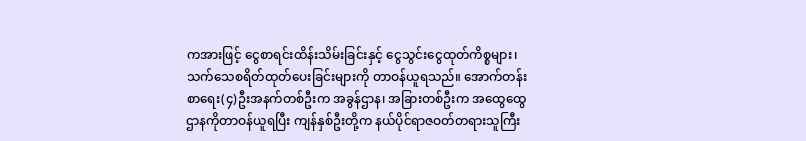ကအားဖြင့် ငွေစာရင်းထိန်းသိမ်းခြင်းနှင့် ငွေသွင်းငွေထုတ်ကိစ္စများ၊ သက်သေစရိတ်ထုတ်ပေးခြင်းများကို တာဝန်ယူရသည်။ အောက်တန်းစာရေး(၄)ဦးအနက်တစ်ဦးက အခွန်ဌာန၊ အခြားတစ်ဦးက အထွေထွေဌာနကိုတာဝန်ယူရပြီး ကျန်နှစ်ဦးတို့က နယ်ပိုင်ရာဇဝတ်တရားသူကြီး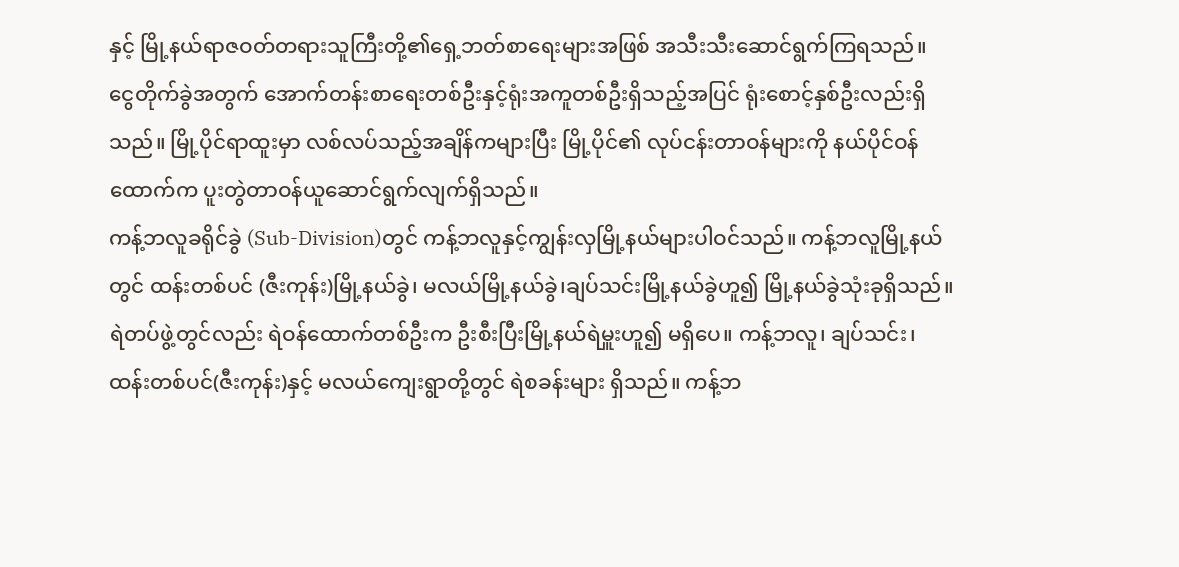နှင့် မြို့နယ်ရာဇဝတ်တရားသူကြီးတို့၏ရှေ့ဘတ်စာရေးများအဖြစ် အသီးသီးဆောင်ရွက်ကြရသည်။
ငွေတိုက်ခွဲအတွက် အောက်တန်းစာရေးတစ်ဦးနှင့်ရုံးအကူတစ်ဦးရှိသည့်အပြင် ရုံးစောင့်နှစ်ဦးလည်းရှိသည်။ မြို့ပိုင်ရာထူးမှာ လစ်လပ်သည့်အချိန်ကများပြီး မြို့ပိုင်၏ လုပ်ငန်းတာဝန်များကို နယ်ပိုင်ဝန်ထောက်က ပူးတွဲတာဝန်ယူဆောင်ရွက်လျက်ရှိသည်။
ကန့်ဘလူခရိုင်ခွဲ (Sub-Division)တွင် ကန့်ဘလူနှင့်ကျွန်းလှမြို့နယ်များပါဝင်သည်။ ကန့်ဘလူမြို့နယ်တွင် ထန်းတစ်ပင် (ဇီးကုန်း)မြို့နယ်ခွဲ၊ မလယ်မြို့နယ်ခွဲ၊ချပ်သင်းမြို့နယ်ခွဲဟူ၍ မြို့နယ်ခွဲသုံးခုရှိသည်။ရဲတပ်ဖွဲ့တွင်လည်း ရဲဝန်ထောက်တစ်ဦးက ဦးစီးပြီးမြို့နယ်ရဲမှူးဟူ၍ မရှိပေ။ ကန့်ဘလူ၊ ချပ်သင်း၊ ထန်းတစ်ပင်(ဇီးကုန်း)နှင့် မလယ်ကျေးရွာတို့တွင် ရဲစခန်းများ ရှိသည်။ ကန့်ဘ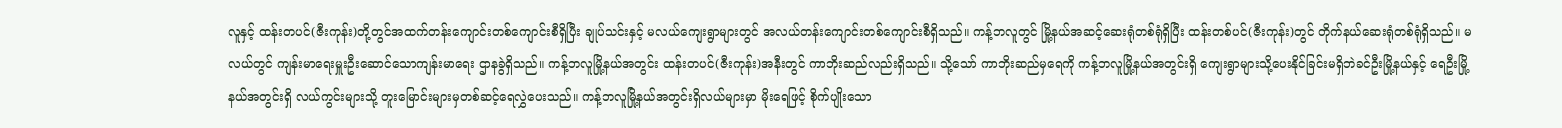လူနှင့် ထန်းတပင်(ဇီးကုန်း)တို့တွင်အထက်တန်းကျောင်းတစ်ကျောင်းစီရှိပြီး ချုပ်သင်းနှင့် မလယ်ကျေးရွာများတွင် အလယ်တန်းကျောင်းတစ်ကျောင်းစီရှိသည်။ ကန့်ဘလူတွင် မြို့နယ်အဆင့်ဆေးရုံတစ်ရုံရှိပြီး ထန်းတစ်ပင်(ဇီးကုန်း)တွင် တိုက်နယ်ဆေးရုံတစ်ရုံရှိသည်။ မလယ်တွင် ကျန်းမာရေးမှူးဦးဆောင်သောကျန်းမာရေး ဌာနခွဲရှိသည်။ ကန့်ဘလူမြို့နယ်အတွင်း ထန်းတပင်(ဇီးကုန်း)အနီးတွင် ကာဘိုးဆည်လည်းရှိသည်။ သို့သော် ကာဘိုးဆည်မှရေကို ကန့်ဘလူမြို့နယ်အတွင်းရှိ ကျေးရွာများသို့ပေးနိုင်ခြင်းမရှိဘဲခင်ဦးမြို့နယ်နှင့် ရေဦးမြို့နယ်အတွင်းရှိ လယ်ကွင်းများသို့ တူးမြောင်းများမှတစ်ဆင့်ရေလွှဲပေးသည်။ ကန့်ဘလူမြို့နယ်အတွင်းရှိလယ်များမှာ မိုးရေဖြင့် စိုက်ပျိုးသော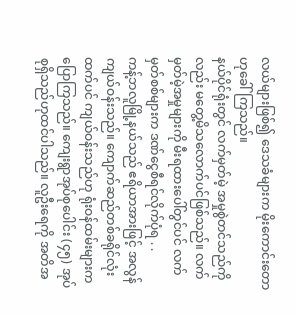လယ်များဖြစ်၍ ဒေသခံများက မိုးကောင်းတောဟုခေါ်ကြသည်။
နယ်ပိုင်ရုံးတွင် လက်မှတ်မဲ့ အမှုစွဲတင်သည်ကိုလည်း မတွေ့မိသလောက်ပင်ဖြစ်သည်။ လက်မှတ်မဲ့အမှုများကို မီးရထားပေါ်တွင်ပင် လက်မှတ်စစ်များက ဒဏ်ငွေစီရင်လိုက်ပုံရ . .
ကန့်ဘလူမြို့နယ်သည် ဧရိယာအားဖြင့် အလွန်ကျယ်ဝန်းသည်။ ကျောက်ဆည်တစ်ခရိုင်လုံးထက်ပင် ကျယ်ဝန်းသည်ဟု ရုံးဝန်ထမ်းများက ပြောကြသည်။ ကျေးရွာအုပ်စုပေါင်း (၄၅) အုပ်စုရှိသည်ဟုထင်ပါသည်။ လူဦးရေကို အတိအ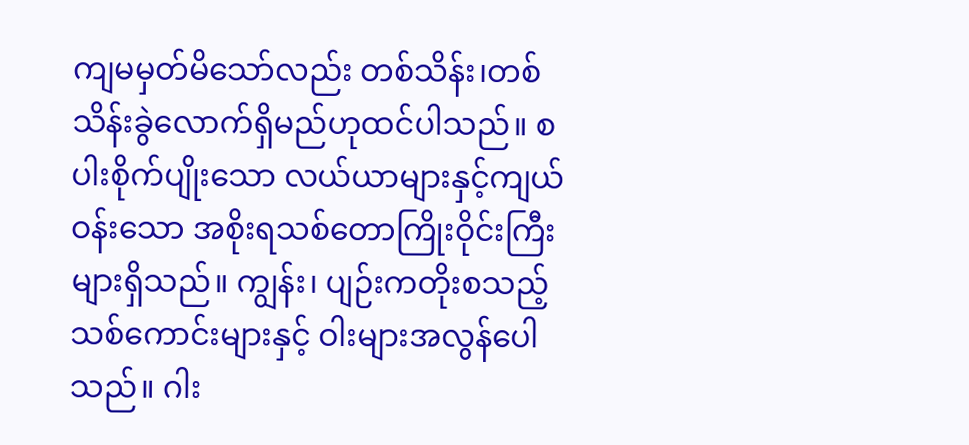ကျမမှတ်မိသော်လည်း တစ်သိန်း၊တစ်သိန်းခွဲလောက်ရှိမည်ဟုထင်ပါသည်။ စပါးစိုက်ပျိုးသော လယ်ယာများနှင့်ကျယ်ဝန်းသော အစိုးရသစ်တောကြိုးဝိုင်းကြီးများရှိသည်။ ကျွန်း၊ ပျဉ်းကတိုးစသည့် သစ်ကောင်းများနှင့် ဝါးများအလွန်ပေါသည်။ ဂါး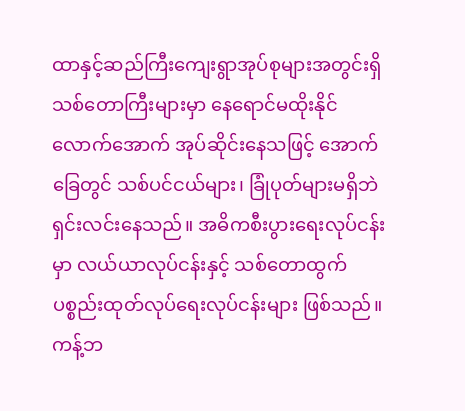ထာနှင့်ဆည်ကြီးကျေးရွာအုပ်စုများအတွင်းရှိ သစ်တောကြီးများမှာ နေရောင်မထိုးနိုင်လောက်အောက် အုပ်ဆိုင်းနေသဖြင့် အောက်ခြေတွင် သစ်ပင်ငယ်များ၊ ခြုံပုတ်များမရှိဘဲ ရှင်းလင်းနေသည်။ အဓိကစီးပွားရေးလုပ်ငန်းမှာ လယ်ယာလုပ်ငန်းနှင့် သစ်တောထွက်ပစ္စည်းထုတ်လုပ်ရေးလုပ်ငန်းများ ဖြစ်သည်။ ကန့်ဘ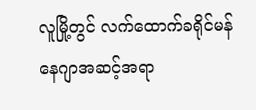လူမြို့တွင် လက်ထောက်ခရိုင်မန်နေဂျာအဆင့်အရာ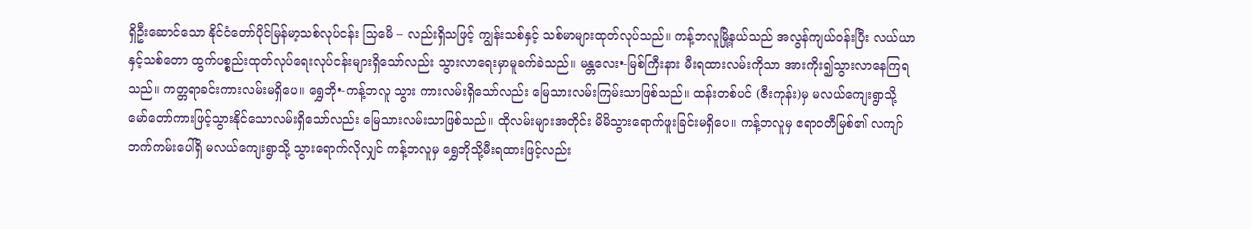ရှိဦးဆောင်သော နိုင်ငံတော်ပိုင်မြန်မာ့သစ်လုပ်ငန်း သြမေိ – လည်းရှိသဖြင့် ကျွန်းသစ်နှင့် သစ်မာများထုတ်လုပ်သည်။ ကန့်ဘလူမြို့နယ်သည် အလွန်ကျယ်ဝန်းပြီး လယ်ယာနှင့်သစ်တော ထွက်ပစ္စည်းထုတ်လုပ်ရေးလုပ်ငန်းများရှိသော်လည်း သွားလာရေးမှာမူခက်ခဲသည်။ မန္တလေး•-မြစ်ကြီးနား မီးရထားလမ်းကိုသာ အားကိုး၍သွားလာနေကြရသည်။ ကတ္တရာခင်းကားလမ်းမရှိပေ။ ရွှေဘို•-ကန့်ဘလူ သွား ကားလမ်းရှိသော်လည်း မြေသားလမ်းကြမ်းသာဖြစ်သည်။ ထန်းတစ်ပင် (ဇီးကုန်း)မှ မလယ်ကျေးရွာသို့ မော်တော်ကားဖြင့်သွားနိုင်သောလမ်းရှိသော်လည်း မြေသားလမ်းသာဖြစ်သည်။ ထိုလမ်းများအတိုင်း မိမိသွားရောက်ဖူးခြင်းမရှိပေ။ ကန့်ဘလူမှ ဧရာဝတီမြစ်၏ လကျာ်ဘက်ကမ်းပေါ်ရှိ မလယ်ကျေးရွာသို့ သွားရောက်လိုလျှင် ကန့်ဘလူမှ ရွှေဘိုသို့မီးရထားဖြင့်လည်း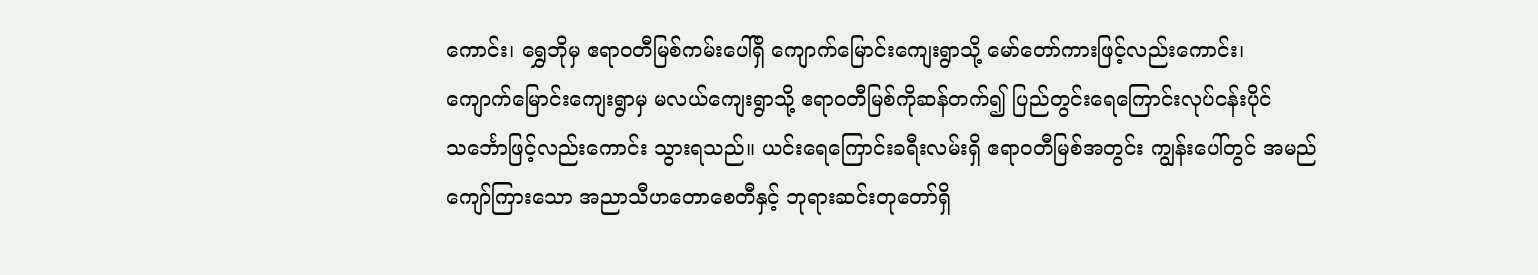ကောင်း၊ ရွှေဘိုမှ ဧရာဝတီမြစ်ကမ်းပေါ်ရှိ ကျောက်မြောင်းကျေးရွာသို့ မော်တော်ကားဖြင့်လည်းကောင်း၊ ကျောက်မြောင်းကျေးရွာမှ မလယ်ကျေးရွာသို့ ဧရာဝတီမြစ်ကိုဆန်တက်၍ ပြည်တွင်းရေကြောင်းလုပ်ငန်းပိုင်သင်္ဘောဖြင့်လည်းကောင်း သွားရသည်။ ယင်းရေကြောင်းခရီးလမ်းရှိ ဧရာဝတီမြစ်အတွင်း ကျွန်းပေါ်တွင် အမည်ကျော်ကြားသော အညာသီဟတောစေတီနှင့် ဘုရားဆင်းတုတော်ရှိ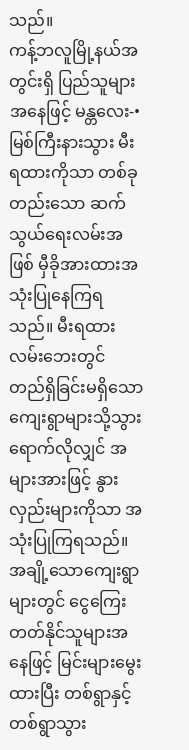သည်။
ကန့်ဘလူမြို့နယ်အတွင်းရှိ ပြည်သူများအနေဖြင့် မန္တလေး-•မြစ်ကြီးနားသွား မီးရထားကိုသာ တစ်ခုတည်းသော ဆက်သွယ်ရေးလမ်းအဖြစ် မှီခိုအားထားအသုံးပြုနေကြရသည်။ မီးရထားလမ်းဘေးတွင် တည်ရှိခြင်းမရှိသော ကျေးရွာများသို့သွားရောက်လိုလျှင် အများအားဖြင့် နွားလှည်းများကိုသာ အသုံးပြုကြရသည်။ အချို့သောကျေးရွာများတွင် ငွေကြေးတတ်နိုင်သူများအနေဖြင့် မြင်းများမွေးထားပြီး တစ်ရွာနှင့်တစ်ရွာသွား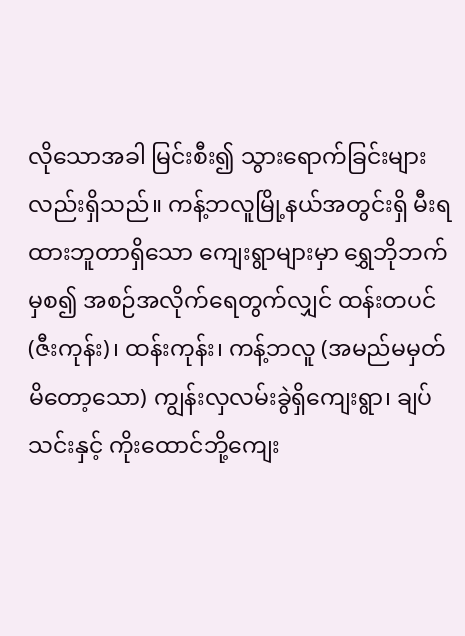လိုသောအခါ မြင်းစီး၍ သွားရောက်ခြင်းများလည်းရှိသည်။ ကန့်ဘလူမြို့နယ်အတွင်းရှိ မီးရထားဘူတာရှိသော ကျေးရွာများမှာ ရွှေဘိုဘက်မှစ၍ အစဉ်အလိုက်ရေတွက်လျှင် ထန်းတပင်(ဇီးကုန်း)၊ ထန်းကုန်း၊ ကန့်ဘလူ (အမည်မမှတ်မိတော့သော) ကျွန်းလှလမ်းခွဲရှိကျေးရွာ၊ ချပ်သင်းနှင့် ကိုးထောင်ဘို့ကျေး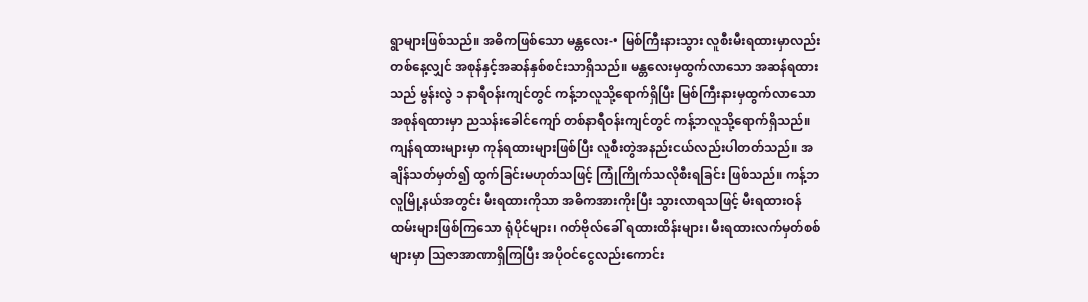ရွာများဖြစ်သည်။ အဓိကဖြစ်သော မန္တလေး-• မြစ်ကြီးနားသွား လူစီးမီးရထားမှာလည်း တစ်နေ့လျှင် အစုန်နှင့်အဆန်နှစ်စင်းသာရှိသည်။ မန္တလေးမှထွက်လာသော အဆန်ရထားသည် မွန်းလွဲ ၁ နာရီဝန်းကျင်တွင် ကန့်ဘလူသို့ရောက်ရှိပြီး မြစ်ကြီးနားမှထွက်လာသော အစုန်ရထားမှာ ညသန်းခေါင်ကျော် တစ်နာရီဝန်းကျင်တွင် ကန့်ဘလူသို့ရောက်ရှိသည်။ ကျန်ရထားများမှာ ကုန်ရထားများဖြစ်ပြီး လူစီးတွဲအနည်းငယ်လည်းပါတတ်သည်။ အချိန်သတ်မှတ်၍ ထွက်ခြင်းမဟုတ်သဖြင့် ကြုံကြိုက်သလိုစီးရခြင်း ဖြစ်သည်။ ကန့်ဘလူမြို့နယ်အတွင်း မီးရထားကိုသာ အဓိကအားကိုးပြီး သွားလာရသဖြင့် မီးရထားဝန်ထမ်းများဖြစ်ကြသော ရုံပိုင်များ၊ ဂတ်ဗိုလ်ခေါ် ရထားထိန်းများ၊ မီးရထားလက်မှတ်စစ်များမှာ သြဇာအာဏာရှိကြပြီး အပိုဝင်ငွေလည်းကောင်း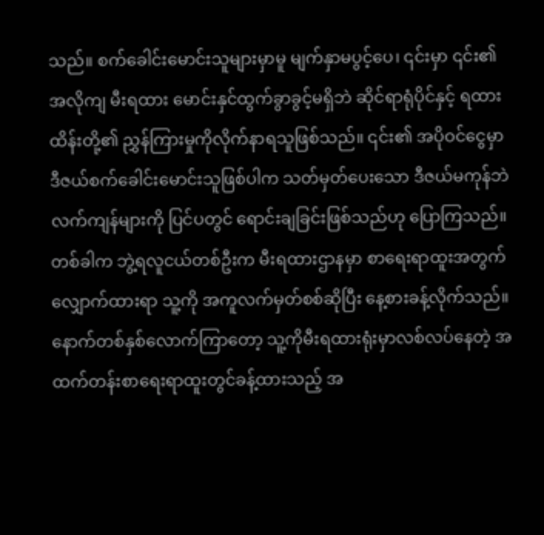သည်။ စက်ခေါင်းမောင်းသူများမှာမူ မျက်နှာမပွင့်ပေ၊ ၎င်းမှာ ၎င်း၏အလိုကျ မီးရထား မောင်းနှင်ထွက်ခွာခွင့်မရှိဘဲ ဆိုင်ရာရုံပိုင်နှင့် ရထားထိန်းတို့၏ ညွှန်ကြားမှုကိုလိုက်နာရသူဖြစ်သည်။ ၎င်း၏ အပိုဝင်ငွေမှာ ဒီဇယ်စက်ခေါင်းမောင်းသူဖြစ်ပါက သတ်မှတ်ပေးသော ဒီဇယ်မကုန်ဘဲလက်ကျန်များကို ပြင်ပတွင် ရောင်းချခြင်းဖြစ်သည်ဟု ပြောကြသည်။
တစ်ခါက ဘွဲ့ရလူငယ်တစ်ဦးက မီးရထားဌာနမှာ စာရေးရာထူးအတွက်လျှောက်ထားရာ သူ့ကို အကူလက်မှတ်စစ်ဆိုပြီး နေ့စားခန့်လိုက်သည်။ နောက်တစ်နှစ်လောက်ကြာတော့ သူ့ကိုမီးရထားရုံးမှာလစ်လပ်နေတဲ့ အထက်တန်းစာရေးရာထူးတွင်ခန့်ထားသည့် အ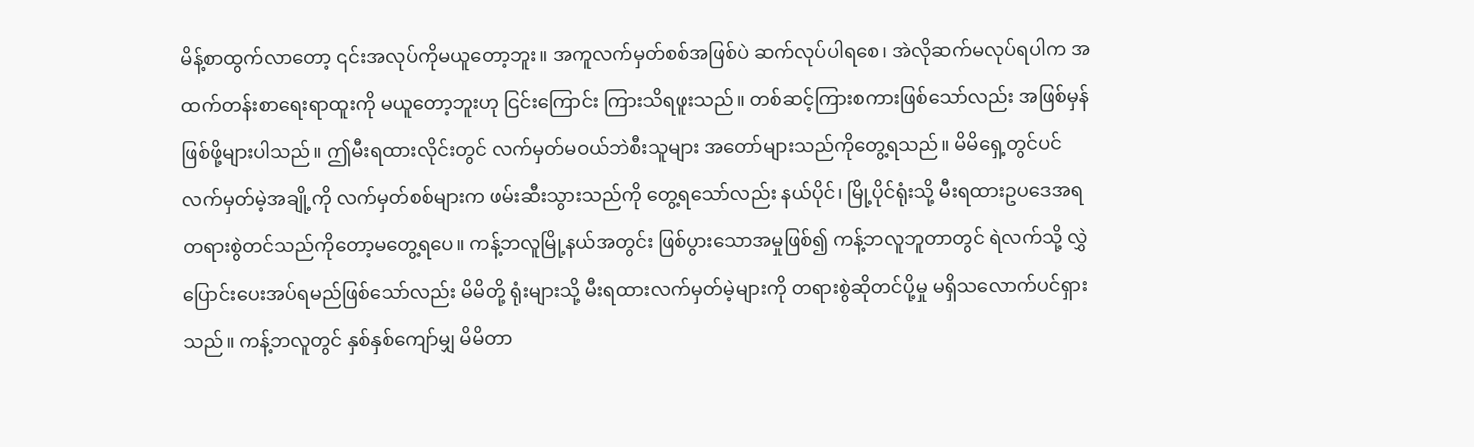မိန့်စာထွက်လာတော့ ၎င်းအလုပ်ကိုမယူတော့ဘူး။ အကူလက်မှတ်စစ်အဖြစ်ပဲ ဆက်လုပ်ပါရစေ၊ အဲလိုဆက်မလုပ်ရပါက အထက်တန်းစာရေးရာထူးကို မယူတော့ဘူးဟု ငြင်းကြောင်း ကြားသိရဖူးသည်။ တစ်ဆင့်ကြားစကားဖြစ်သော်လည်း အဖြစ်မှန်ဖြစ်ဖို့များပါသည်။ ဤမီးရထားလိုင်းတွင် လက်မှတ်မဝယ်ဘဲစီးသူများ အတော်များသည်ကိုတွေ့ရသည်။ မိမိရှေ့တွင်ပင်လက်မှတ်မဲ့အချို့ကို လက်မှတ်စစ်များက ဖမ်းဆီးသွားသည်ကို တွေ့ရသော်လည်း နယ်ပိုင်၊ မြို့ပိုင်ရုံးသို့ မီးရထားဥပဒေအရ တရားစွဲတင်သည်ကိုတော့မတွေ့ရပေ။ ကန့်ဘလူမြို့နယ်အတွင်း ဖြစ်ပွားသောအမှုဖြစ်၍ ကန့်ဘလူဘူတာတွင် ရဲလက်သို့ လွှဲပြောင်းပေးအပ်ရမည်ဖြစ်သော်လည်း မိမိတို့ ရုံးများသို့ မီးရထားလက်မှတ်မဲ့များကို တရားစွဲဆိုတင်ပို့မှု မရှိသလောက်ပင်ရှားသည်။ ကန့်ဘလူတွင် နှစ်နှစ်ကျော်မျှ မိမိတာ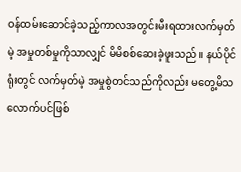ဝန်ထမ်းဆောင်ခဲ့သည့်ကာလအတွင်းမီးရထားလက်မှတ်မဲ့ အမှုတစ်မှုကိုသာလျှင် မိမိစစ်ဆေးခဲ့ဖူးသည်။ နယ်ပိုင်ရုံးတွင် လက်မှတ်မဲ့ အမှုစွဲတင်သည်ကိုလည်း မတွေ့မိသလောက်ပင်ဖြစ်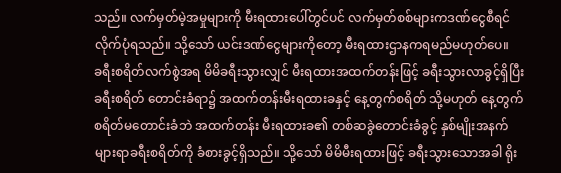သည်။ လက်မှတ်မဲ့အမှုများကို မီးရထားပေါ်တွင်ပင် လက်မှတ်စစ်များကဒဏ်ငွေစီရင်လိုက်ပုံရသည်။ သို့သော် ယင်းဒဏ်ငွေများကိုတော့ မီးရထားဌာနကရမည်မဟုတ်ပေ။
ခရီးစရိတ်လက်စွဲအရ မိမိခရီးသွားလျှင် မီးရထားအထက်တန်းဖြင့် ခရီးသွားလာခွင့်ရှိပြီး ခရီးစရိတ် တောင်းခံရာ၌ အထက်တန်းမီးရထားခနှင့် နေ့တွက်စရိတ် သို့မဟုတ် နေ့တွက်စရိတ်မတောင်းခံဘဲ အထက်တန်း မီးရထားခ၏ တစ်ဆခွဲတောင်းခံခွင့် နှစ်မျိုးအနက် များရာခရီးစရိတ်ကို ခံစားခွင့်ရှိသည်။ သို့သော် မိမိမီးရထားဖြင့် ခရီးသွားသောအခါ ရိုး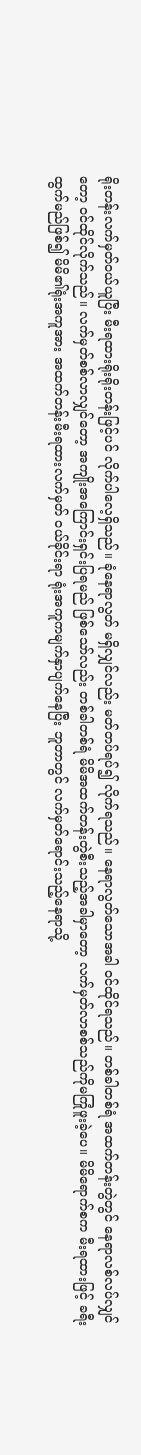ရိုးတန်းလက်မှတ်ဝယ်ယူပြီး မီးရထားရိုးရိုးတန်းဖြင့်ပင် လိုက်ပါလေ့ရှိသည်။ ခုံနေရာလွတ် မရှိလျှင်လည်း မတ်တပ်ရပ်၍ လိုက်ရသည်။ နေရာလွတ်သောအခါ ဝင်ထိုင်ရသည်။ တစ်ခါတစ်ရံ အထက်တန်းတွဲတွင် နေရာလစ်လပ်လျှင်တော့ ဝင်ထိုင်လိုက်သည်။ လက်မှတ်စစ်လာလျှင်တော့ အကျိုးအကြောင်းရှင်းပြရမည် ဖြစ်သော်လည်း တစ်ခါတစ်ရံ မိမိအထက်တန်းတွဲစီးသည့်အခါမှာတော့ လက်မှတ်လာစစ်သည်ကိုမကြုံဖူးခဲ့ပေ။ မိမိရောက်စက မီးရထားဖြင့် ခရီးထွက်မည်ဖြစ်၍ မိမိ၏ရုံးအကူအား အထက်တန်းမီးရထားလက်မှတ် ဝယ်ခိုင်းရာ ရုံးအကူကမျက်နှာပျက်နေပြီး ဘူတာတွင် လက်မှတ်ရောင်းသည့်နေရာသို့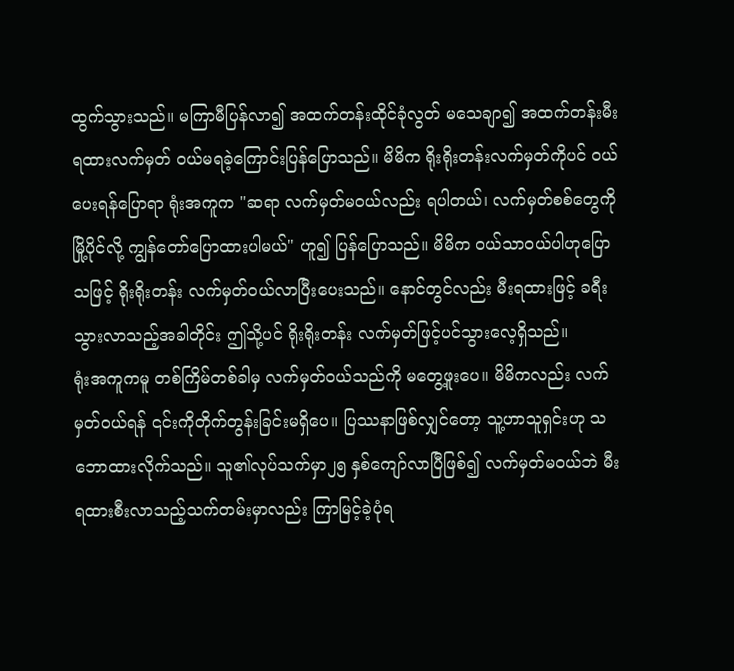ထွက်သွားသည်။ မကြာမီပြန်လာ၍ အထက်တန်းထိုင်ခုံလွတ် မသေချာ၍ အထက်တန်းမီးရထားလက်မှတ် ဝယ်မရခဲ့ကြောင်းပြန်ပြောသည်။ မိမိက ရိုးရိုးတန်းလက်မှတ်ကိုပင် ဝယ်ပေးရန်ပြောရာ ရုံးအကူက "ဆရာ လက်မှတ်မဝယ်လည်း ရပါတယ်၊ လက်မှတ်စစ်တွေကို မြို့ပိုင်လို့ ကျွန်တော်ပြောထားပါမယ်" ဟူ၍ ပြန်ပြောသည်။ မိမိက ဝယ်သာဝယ်ပါဟုပြောသဖြင့် ရိုးရိုးတန်း လက်မှတ်ဝယ်လာပြီးပေးသည်။ နောင်တွင်လည်း မီးရထားဖြင့် ခရီးသွားလာသည့်အခါတိုင်း ဤသို့ပင် ရိုးရိုးတန်း လက်မှတ်ဖြင့်ပင်သွားလေ့ရှိသည်။
ရုံးအကူကမူ တစ်ကြိမ်တစ်ခါမှ လက်မှတ်ဝယ်သည်ကို မတွေ့ဖူးပေ။ မိမိကလည်း လက်မှတ်ဝယ်ရန် ၎င်းကိုတိုက်တွန်းခြင်းမရှိပေ။ ပြဿနာဖြစ်လျှင်တော့ သူ့ဟာသူရှင်းဟု သဘောထားလိုက်သည်။ သူ၏လုပ်သက်မှာ၂၅ နှစ်ကျော်လာပြီဖြစ်၍ လက်မှတ်မဝယ်ဘဲ မီးရထားစီးလာသည့်သက်တမ်းမှာလည်း ကြာမြင့်ခဲ့ပုံရ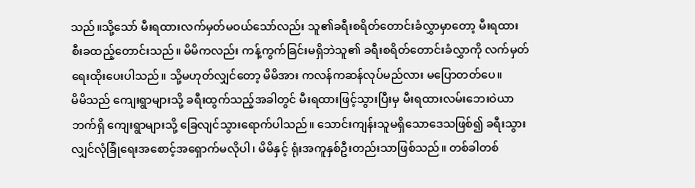သည်။သို့သော် မီးရထားလက်မှတ်မဝယ်သော်လည်း သူ၏ခရီးစရိတ်တောင်းခံလွှာမှာတော့ မီးရထားစီးခထည့်တောင်းသည်။ မိမိကလည်း ကန့်ကွက်ခြင်းမရှိဘဲသူ၏ ခရီးစရိတ်တောင်းခံလွှာကို လက်မှတ်ရေးထိုးပေးပါသည်။ သို့မဟုတ်လျှင်တော့ မိမိအား ကလန်ကဆန်လုပ်မည်လား မပြောတတ်ပေ။
မိမိသည် ကျေးရွာများသို့ ခရီးထွက်သည့်အခါတွင် မီးရထားဖြင့်သွားပြီးမှ မီးရထားလမ်းဘေးဝဲယာဘက်ရှိ ကျေးရွာများသို့ ခြေလျင်သွားရောက်ပါသည်။ သောင်းကျန်းသူမရှိသောဒေသဖြစ်၍ ခရီးသွားလျှင်လုံခြုံရေးအစောင့်အရှောက်မလိုပါ၊ မိမိနှင့် ရုံးအကူနှစ်ဦးတည်းသာဖြစ်သည်။ တစ်ခါတစ်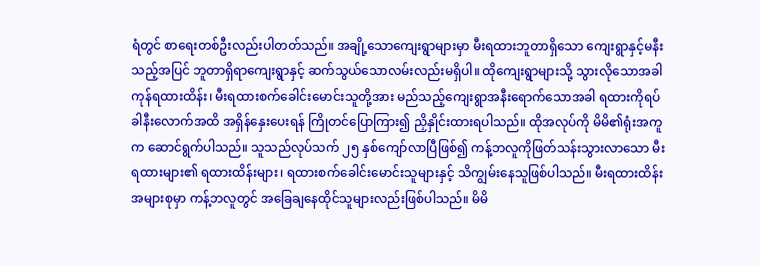ရံတွင် စာရေးတစ်ဦးလည်းပါတတ်သည်။ အချို့သောကျေးရွာများမှာ မီးရထားဘူတာရှိသော ကျေးရွာနှင့်မနီးသည့်အပြင် ဘူတာရှိရာကျေးရွာနှင့် ဆက်သွယ်သောလမ်းလည်းမရှိပါ။ ထိုကျေးရွာများသို့ သွားလိုသောအခါ ကုန်ရထားထိန်း၊ မီးရထားစက်ခေါင်းမောင်းသူတို့အား မည်သည့်ကျေးရွာအနီးရောက်သောအခါ ရထားကိုရပ်ခါနီးလောက်အထိ အရှိန်နှေးပေးရန် ကြိုတင်ပြောကြား၍ ညှိနှိုင်းထားရပါသည်။ ထိုအလုပ်ကို မိမိ၏ရုံးအကူက ဆောင်ရွက်ပါသည်။ သူသည်လုပ်သက် ၂၅ နှစ်ကျော်လာပြီဖြစ်၍ ကန့်ဘလူကိုဖြတ်သန်းသွားလာသော မီးရထားများ၏ ရထားထိန်းများ၊ ရထားစက်ခေါင်းမောင်းသူများနှင့် သိကျွမ်းနေသူဖြစ်ပါသည်။ မီးရထားထိန်းအများစုမှာ ကန့်ဘလူတွင် အခြေချနေထိုင်သူများလည်းဖြစ်ပါသည်။ မိမိ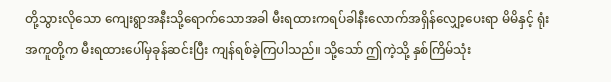တို့သွားလိုသော ကျေးရွာအနီးသို့ရောက်သောအခါ မီးရထားကရပ်ခါနီးလောက်အရှိန်လျှော့ပေးရာ မိမိနှင့် ရုံးအကူတို့က မီးရထားပေါ်မှခုန်ဆင်းပြီး ကျန်ရစ်ခဲ့ကြပါသည်။ သို့သော် ဤကဲ့သို့ နှစ်ကြိမ်သုံး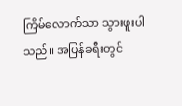ကြိမ်လောက်သာ သွားဖူးပါသည်။ အပြန်ခရီးတွင်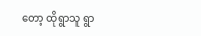တော့ ထိုရွာသူ ရွာ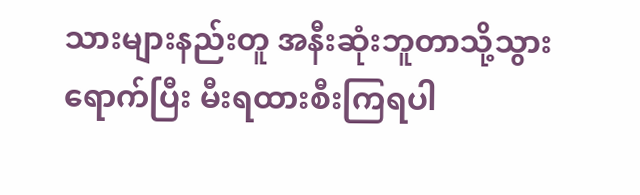သားများနည်းတူ အနီးဆုံးဘူတာသို့သွားရောက်ပြီး မီးရထားစီးကြရပါ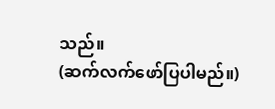သည်။
(ဆက်လက်ဖော်ပြပါမည်။)